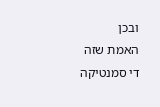ובכן
האמת שזה די סמנטיקה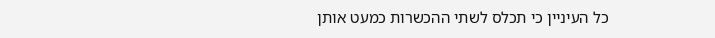כל העיניין כי תכלס לשתי ההכשרות כמעט אותן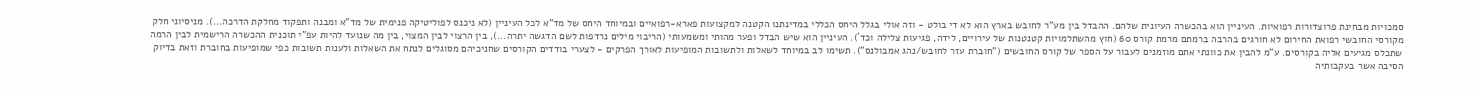סמכויות מבחינת פרוצדורות רפואיות. העיניין הוא בהכשרה העיונית שלהם. ההבדל בין מע"ר לחובש בארץ הוא לא די בולט - וזה אולי בגלל היחס הכללי במדינתנו הקטנה למקצועות פארא-רפואיים ובמיוחד היחס של מד"א לכל העיניין (לא ניכנס לפוליטיקה פנימית של מד"א ומבנה ותפקוד מחלקת הדרכה...). מניסיוני חלק מקורסי החובשי רפואת החירום לא חורגים בהרבה ברמתם מרמת קורס 60 (חוץ מהשתלמויות קטנטנות של עירויים, לידה, פגיעות צלילה וכד´). העיניין הוא שיש הבדל ופער מהותי ומשמעותי (הריבוי מילים נרדפות לשם הדגשה יתרה...), בין הרצוי לבין המצוי, בין מה שנועד להיות עפ"י תוכנית ההכשרה הרישמית לבין הרמה שתכלס מגיעים אליה בקורסים. ע"מ להבין את כוונתי אתם מוזמנים לעבור על הספר של קורס החובשים ("חוברת עזר לחובש/נהג אמבולנס"). תשימו לב במיוחד לשאלות ולתשובות המופיעות לאורך הפרקים - לצערי בודדים הקורסים שחניכיהם מסוגלים לנתח את השאלות ולענות תשובות כפי שמופיעות בחוברת וזאת בדיוק הסיבה אשר בעקבותיה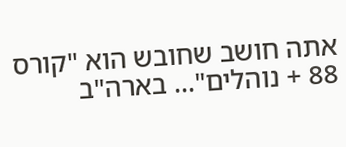אתה חושב שחובש הוא "קורס 88 + נוהלים"... בארה"ב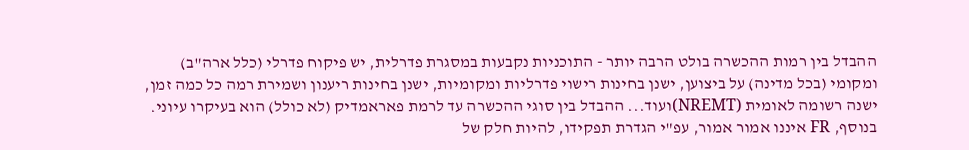ההבדל בין רמות ההכשרה בולט הרבה יותר - התוכניות נקבעות במסגרת פדרלית, יש פיקוח פדרלי (כלל ארה"ב) ומקומי (בכל מדינה) על ביצוען, ישנן בחינות רישוי פדרליות ומקומיות, ישנן בחינות ריענון ושמירת רמה כל כמה זמן, ישנה רשומה לאומית (NREMT)ועוד... ההבדל בין סוגי ההכשרה עד לרמת פאראמדיק (לא כולל) הוא בעיקרו עיוני. בנוסף, FR איננו אמור אמור, עפ"י הגדרת תפקידו, להיות חלק של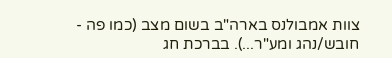צוות אמבולנס בארה"ב בשום מצב (כמו פה - חובש/נהג ומע"ר...). בברכת חג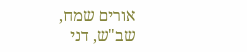אורים שמח, שב"ש, דני